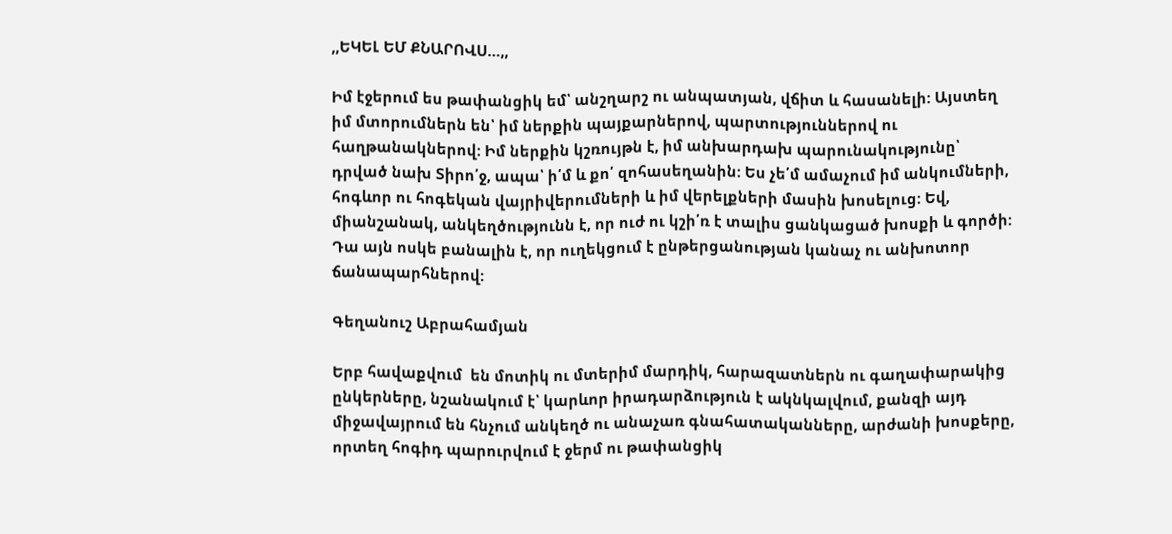,,ԵԿԵԼ ԵՄ ՔՆԱՐՈՎՍ…,,

Իմ էջերում ես թափանցիկ եմ՝ անշղարշ ու անպատյան, վճիտ և հասանելի: Այստեղ իմ մտորումներն են՝ իմ ներքին պայքարներով, պարտություններով ու հաղթանակներով: Իմ ներքին կշռույթն է, իմ անխարդախ պարունակությունը՝ դրված նախ Տիրո՛ջ, ապա՝ ի՛մ և քո՛ զոհասեղանին: Ես չե՛մ ամաչում իմ անկումների, հոգևոր ու հոգեկան վայրիվերումների և իմ վերելքների մասին խոսելուց: Եվ, միանշանակ, անկեղծությունն է, որ ուժ ու կշի՛ռ է տալիս ցանկացած խոսքի և գործի: Դա այն ոսկե բանալին է, որ ուղեկցում է ընթերցանության կանաչ ու անխոտոր ճանապարհներով:

Գեղանուշ Աբրահամյան

Երբ հավաքվում  են մոտիկ ու մտերիմ մարդիկ, հարազատներն ու գաղափարակից ընկերները, նշանակում է՝ կարևոր իրադարձություն է ակնկալվում, քանզի այդ միջավայրում են հնչում անկեղծ ու անաչառ գնահատականները, արժանի խոսքերը, որտեղ հոգիդ պարուրվում է ջերմ ու թափանցիկ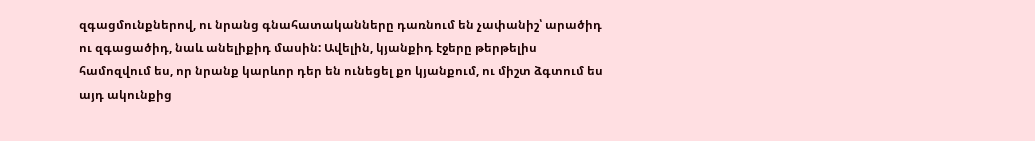զգացմունքներով, ու նրանց գնահատականները դառնում են չափանիշ՝ արածիդ ու զգացածիդ, նաև անելիքիդ մասին: Ավելին, կյանքիդ էջերը թերթելիս համոզվում ես, որ նրանք կարևոր դեր են ունեցել քո կյանքում, ու միշտ ձգտում ես այդ ակունքից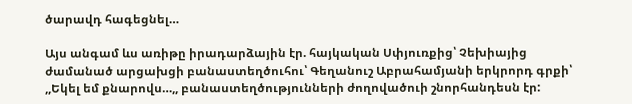ծարավդ հագեցնել…

Այս անգամ ևս առիթը իրադարձային էր. հայկական Սփյուռքից՝ Չեխիայից ժամանած արցախցի բանաստեղծուհու՝ Գեղանուշ Աբրահամյանի երկրորդ գրքի՝ ,,Եկել եմ քնարովս…,, բանաստեղծությունների ժողովածուի շնորհանդեսն էր: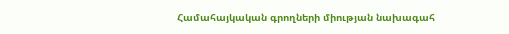Համահայկական գրողների միության նախագահ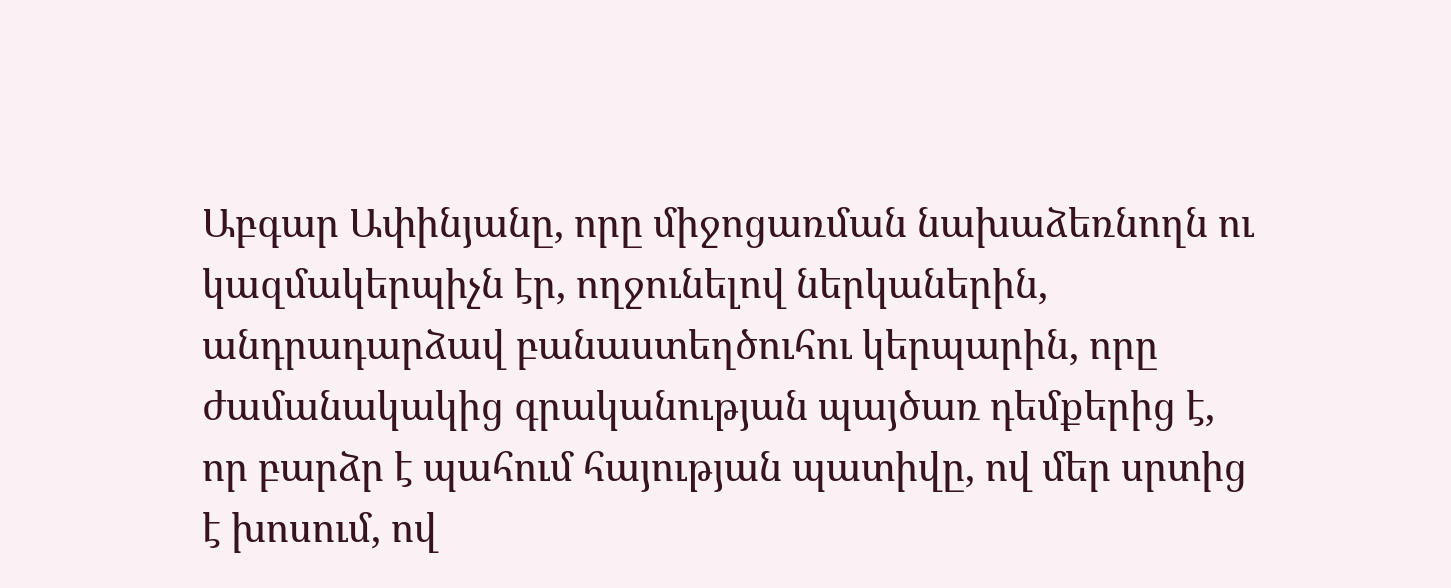Աբգար Ափինյանը, որը միջոցառման նախաձեռնողն ու կազմակերպիչն էր, ողջունելով ներկաներին, անդրադարձավ բանաստեղծուհու կերպարին, որը ժամանակակից գրականության պայծառ դեմքերից է, որ բարձր է պահում հայության պատիվը, ով մեր սրտից է խոսում, ով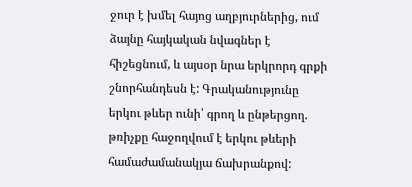ջուր է խմել հայոց աղբյուրներից, ում ձայնը հայկական նվագներ է հիշեցնում, և այսօր նրա երկրորդ գրքի շնորհանդեսն է: Գրականությունը երկու թևեր ունի՝ գրող և ընթերցող. թռիչքը հաջողվում է երկու թևերի համաժամանակյա ճախրանքով: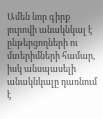Ամեն նոր գիրք յուրովի անակնկալ է ընթերցողների ու մտերիմների համար, իսկ անսպասելի անակնկալը դառնում է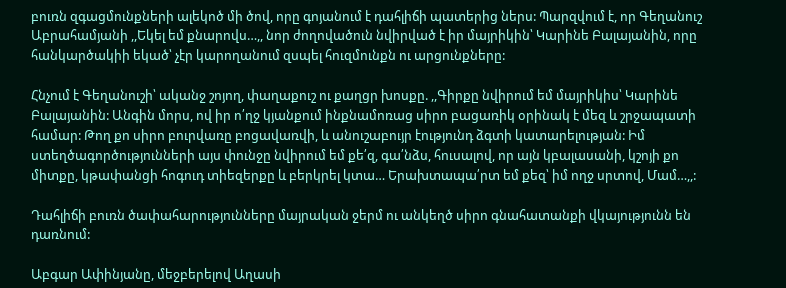բուռն զգացմունքների ալեկոծ մի ծով, որը գոյանում է դահլիճի պատերից ներս: Պարզվում է, որ Գեղանուշ Աբրահամյանի ,,Եկել եմ քնարովս…,, նոր ժողովածուն նվիրված է իր մայրիկին՝ Կարինե Բալայանին, որը հանկարծակիի եկած՝ չէր կարողանում զսպել հուզմունքն ու արցունքները:

Հնչում է Գեղանուշի՝ ականջ շոյող, փաղաքուշ ու քաղցր խոսքը. ,,Գիրքը նվիրում եմ մայրիկիս՝ Կարինե Բալայանին: Անգին մորս, ով իր ո՛ղջ կյանքում ինքնամոռաց սիրո բացառիկ օրինակ է մեզ և շրջապատի համար: Թող քո սիրո բուրվառը բոցավառվի, և անուշաբույր էությունդ ձգտի կատարելության: Իմ ստեղծագործությունների այս փունջը նվիրում եմ քե՛զ, գա՛նձս, հուսալով, որ այն կբալասանի, կշոյի քո միտքը, կթափանցի հոգուդ տիեզերքը և բերկրել կտա… Երախտապա՛րտ եմ քեզ՝ իմ ողջ սրտով, Մամ…,,:

Դահլիճի բուռն ծափահարությունները մայրական ջերմ ու անկեղծ սիրո գնահատանքի վկայությունն են դառնում:

Աբգար Ափինյանը, մեջբերելով Աղասի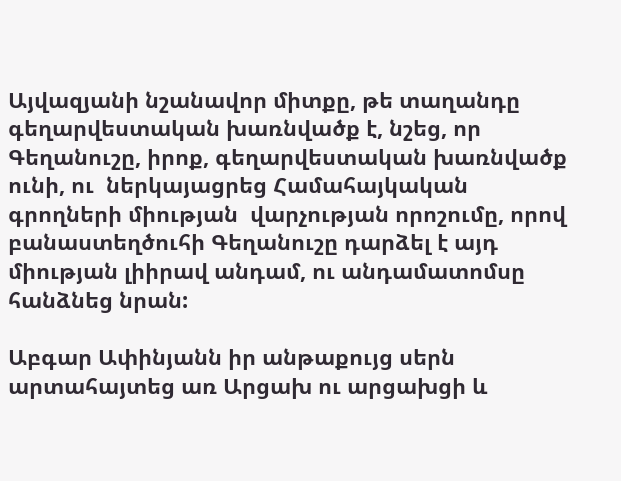Այվազյանի նշանավոր միտքը, թե տաղանդը գեղարվեստական խառնվածք է, նշեց, որ Գեղանուշը, իրոք, գեղարվեստական խառնվածք ունի, ու  ներկայացրեց Համահայկական գրողների միության  վարչության որոշումը, որով բանաստեղծուհի Գեղանուշը դարձել է այդ միության լիիրավ անդամ, ու անդամատոմսը հանձնեց նրան:

Աբգար Ափինյանն իր անթաքույց սերն արտահայտեց առ Արցախ ու արցախցի և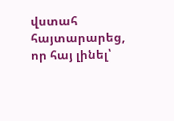վստահ հայտարարեց, որ հայ լինել՝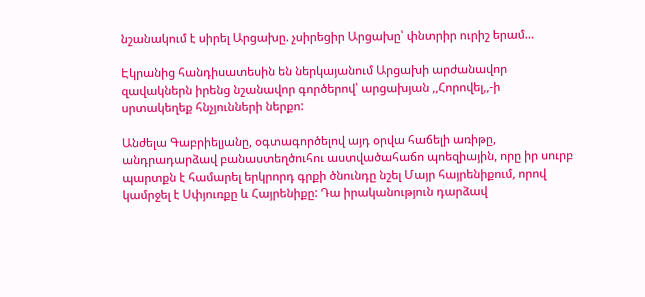նշանակում է սիրել Արցախը. չսիրեցիր Արցախը՝ փնտրիր ուրիշ երամ…

Էկրանից հանդիսատեսին են ներկայանում Արցախի արժանավոր զավակներն իրենց նշանավոր գործերով՝ արցախյան ,,Հորովել,,-ի սրտակեղեք հնչյունների ներքո:

Անժելա Գաբրիելյանը, օգտագործելով այդ օրվա հաճելի առիթը, անդրադարձավ բանաստեղծուհու աստվածահաճո պոեզիային, որը իր սուրբ պարտքն է համարել երկրորդ գրքի ծնունդը նշել Մայր հայրենիքում, որով կամրջել է Սփյուռքը և Հայրենիքը: Դա իրականություն դարձավ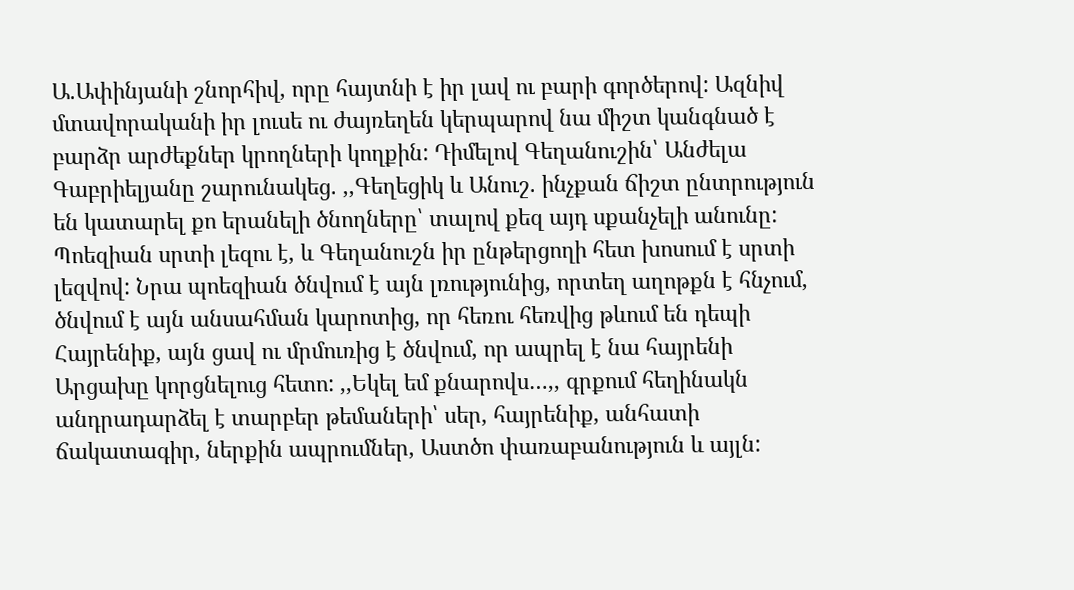Ա.Ափինյանի շնորհիվ, որը հայտնի է իր լավ ու բարի գործերով: Ազնիվ մտավորականի իր լուսե ու ժայռեղեն կերպարով նա միշտ կանգնած է բարձր արժեքներ կրողների կողքին: Դիմելով Գեղանուշին՝ Անժելա Գաբրիելյանը շարունակեց. ,,Գեղեցիկ և Անուշ. ինչքան ճիշտ ընտրություն են կատարել քո երանելի ծնողները՝ տալով քեզ այդ սքանչելի անունը: Պոեզիան սրտի լեզու է, և Գեղանուշն իր ընթերցողի հետ խոսում է սրտի լեզվով: Նրա պոեզիան ծնվում է այն լռությունից, որտեղ աղոթքն է հնչում, ծնվում է այն անսահման կարոտից, որ հեռու հեռվից թևում են դեպի Հայրենիք, այն ցավ ու մրմուռից է ծնվում, որ ապրել է նա հայրենի Արցախը կորցնելուց հետո: ,,Եկել եմ քնարովս…,, գրքում հեղինակն անդրադարձել է տարբեր թեմաների՝ սեր, հայրենիք, անհատի ճակատագիր, ներքին ապրումներ, Աստծո փառաբանություն և այլն: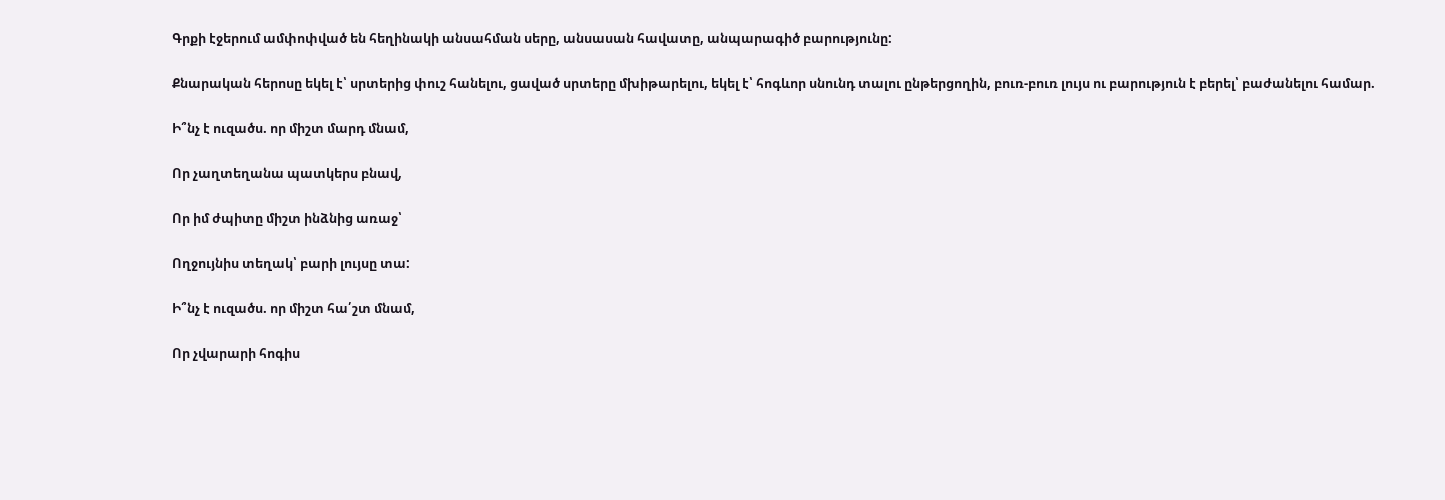Գրքի էջերում ամփոփված են հեղինակի անսահման սերը, անսասան հավատը, անպարագիծ բարությունը:

Քնարական հերոսը եկել է՝ սրտերից փուշ հանելու, ցաված սրտերը մխիթարելու, եկել է՝ հոգևոր սնունդ տալու ընթերցողին, բուռ-բուռ լույս ու բարություն է բերել՝ բաժանելու համար.

Ի՞նչ է ուզածս. որ միշտ մարդ մնամ,

Որ չաղտեղանա պատկերս բնավ,

Որ իմ ժպիտը միշտ ինձնից առաջ՝

Ողջույնիս տեղակ՝ բարի լույսը տա:

Ի՞նչ է ուզածս. որ միշտ հա՛շտ մնամ,

Որ չվարարի հոգիս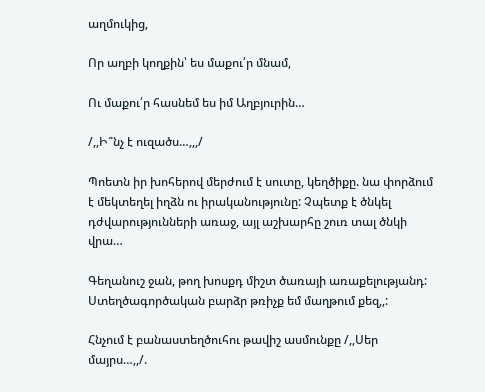աղմուկից,

Որ աղբի կողքին՝ ես մաքու՛ր մնամ,

Ու մաքու՛ր հասնեմ ես իմ Աղբյուրին…

/,,Ի՞նչ է ուզածս…,,,/

Պոետն իր խոհերով մերժում է սուտը, կեղծիքը. նա փորձում է մեկտեղել իղձն ու իրականությունը: Չպետք է ծնկել դժվարությունների առաջ, այլ աշխարհը շուռ տալ ծնկի վրա…

Գեղանուշ ջան, թող խոսքդ միշտ ծառայի առաքելությանդ: Ստեղծագործական բարձր թռիչք եմ մաղթում քեզ,,:

Հնչում է բանաստեղծուհու թավիշ ասմունքը /,,Սեր մայրս…,,/.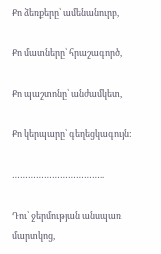Քո ձեռքերը՝ ամենանուրբ,

Քո մատները՝ հրաշագործ,

Քո պաշտոնը՝ անժամկետ,

Քո կերպարը՝ գեղեցկագույն:

……………………………..

Դու՝ ջերմության անսպառ մարտկոց,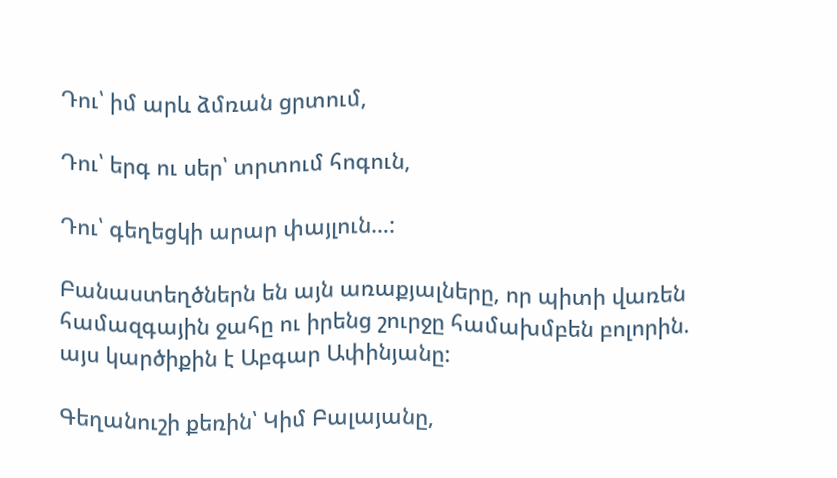Դու՝ իմ արև ձմռան ցրտում,

Դու՝ երգ ու սեր՝ տրտում հոգուն,

Դու՝ գեղեցկի արար փայլուն…:

Բանաստեղծներն են այն առաքյալները, որ պիտի վառեն համազգային ջահը ու իրենց շուրջը համախմբեն բոլորին. այս կարծիքին է Աբգար Ափինյանը:

Գեղանուշի քեռին՝ Կիմ Բալայանը,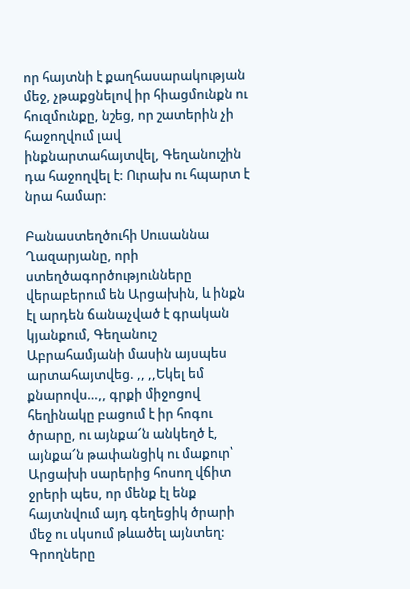որ հայտնի է քաղհասարակության մեջ, չթաքցնելով իր հիացմունքն ու հուզմունքը, նշեց, որ շատերին չի հաջողվում լավ ինքնարտահայտվել, Գեղանուշին դա հաջողվել է: Ուրախ ու հպարտ է նրա համար:

Բանաստեղծուհի Սուսաննա Ղազարյանը, որի ստեղծագործությունները վերաբերում են Արցախին, և ինքն էլ արդեն ճանաչված է գրական կյանքում, Գեղանուշ Աբրահամյանի մասին այսպես արտահայտվեց. ,, ,,Եկել եմ քնարովս…,, գրքի միջոցով հեղինակը բացում է իր հոգու ծրարը, ու այնքա՜ն անկեղծ է, այնքա՜ն թափանցիկ ու մաքուր՝ Արցախի սարերից հոսող վճիտ ջրերի պես, որ մենք էլ ենք հայտնվում այդ գեղեցիկ ծրարի մեջ ու սկսում թևածել այնտեղ: Գրողները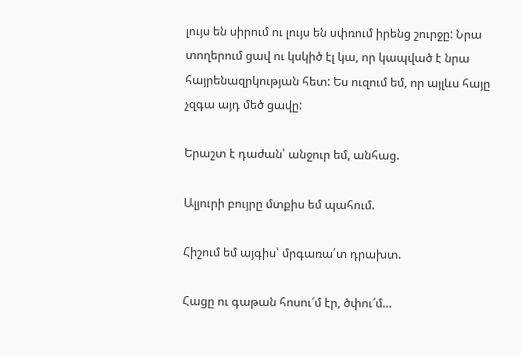լույս են սիրում ու լույս են սփռում իրենց շուրջը: Նրա տողերում ցավ ու կսկիծ էլ կա, որ կապված է նրա հայրենազրկության հետ: Ես ուզում եմ, որ այլևս հայը չզգա այդ մեծ ցավը:

Երաշտ է դաժան՝ անջուր եմ, անհաց.

Ալյուրի բույրը մտքիս եմ պահում.

Հիշում եմ այգիս՝ մրգառա՛տ դրախտ.

Հացը ու գաթան հոսու՜մ էր, ծփու՜մ…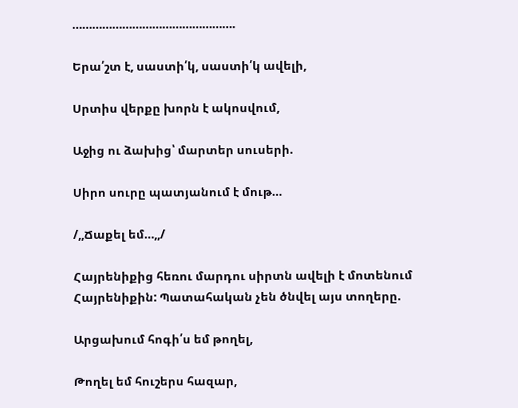………………………………………….

Երա՛շտ է, սաստի՛կ, սաստի՛կ ավելի,

Սրտիս վերքը խորն է ակոսվում,

Աջից ու ձախից՝ մարտեր սուսերի.

Սիրո սուրը պատյանում է մութ…

/,,Ճաքել եմ…,,/

Հայրենիքից հեռու մարդու սիրտն ավելի է մոտենում Հայրենիքին: Պատահական չեն ծնվել այս տողերը.

Արցախում հոգի՛ս եմ թողել,

Թողել եմ հուշերս հազար,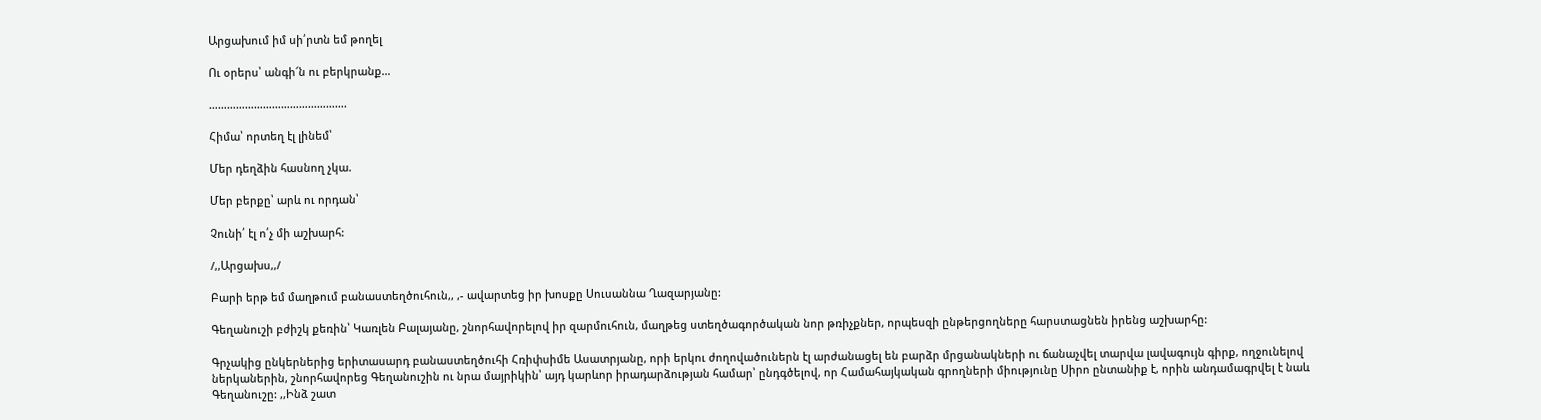Արցախում իմ սի՛րտն եմ թողել

Ու օրերս՝ անգի՜ն ու բերկրանք…

……………………………………….

Հիմա՝ որտեղ էլ լինեմ՝

Մեր դեղձին հասնող չկա.

Մեր բերքը՝ արև ու որդան՝

Չունի՛ էլ ո՛չ մի աշխարհ:

/,,Արցախս,,/

Բարի երթ եմ մաղթում բանաստեղծուհուն,, ,- ավարտեց իր խոսքը Սուսաննա Ղազարյանը:

Գեղանուշի բժիշկ քեռին՝ Կառլեն Բալայանը, շնորհավորելով իր զարմուհուն, մաղթեց ստեղծագործական նոր թռիչքներ, որպեսզի ընթերցողները հարստացնեն իրենց աշխարհը:

Գրչակից ընկերներից երիտասարդ բանաստեղծուհի Հռիփսիմե Ասատրյանը, որի երկու ժողովածուներն էլ արժանացել են բարձր մրցանակների ու ճանաչվել տարվա լավագույն գիրք, ողջունելով ներկաներին, շնորհավորեց Գեղանուշին ու նրա մայրիկին՝ այդ կարևոր իրադարձության համար՝ ընդգծելով, որ Համահայկական գրողների միությունը Սիրո ընտանիք է, որին անդամագրվել է նաև Գեղանուշը: ,,Ինձ շատ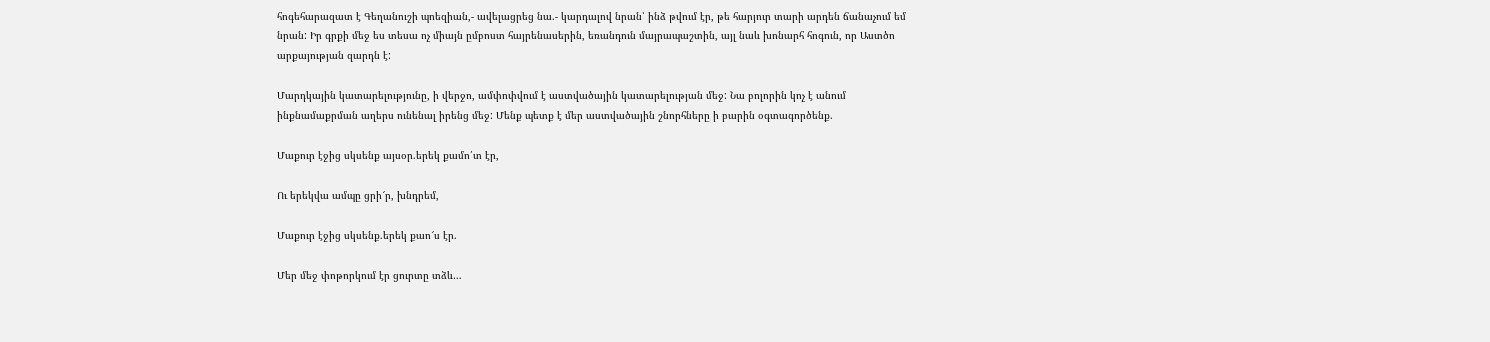հոգեհարազատ է Գեղանուշի պոեզիան,- ավելացրեց նա.- կարդալով նրան՝ ինձ թվում էր, թե հարյուր տարի արդեն ճանաչում եմ նրան: Իր գրքի մեջ ես տեսա ոչ միայն ըմբոստ հայրենասերին, եռանդուն մայրապաշտին, այլ նաև խոնարհ հոգուն, որ Աստծո արքայության զարդն է:

Մարդկային կատարելությունը, ի վերջո, ամփոփվում է աստվածային կատարելության մեջ: Նա բոլորին կոչ է անում ինքնամաքրման աղերս ունենալ իրենց մեջ: Մենք պետք է մեր աստվածային շնորհները ի բարին օգտագործենք.

Մաքուր էջից սկսենք այսօր.երեկ քամո՛տ էր,

Ու երեկվա ամպը ցրի՜ր, խնդրեմ,

Մաքուր էջից սկսենք.երեկ քաո՜ս էր.

Մեր մեջ փոթորկում էր ցուրտը տձև…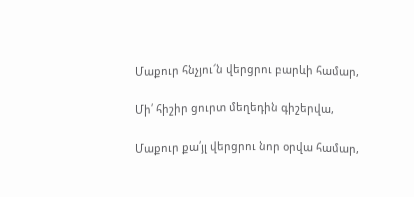Մաքուր հնչյու՜ն վերցրու բարևի համար,

Մի՛ հիշիր ցուրտ մեղեդին գիշերվա,

Մաքուր քա՛յլ վերցրու նոր օրվա համար,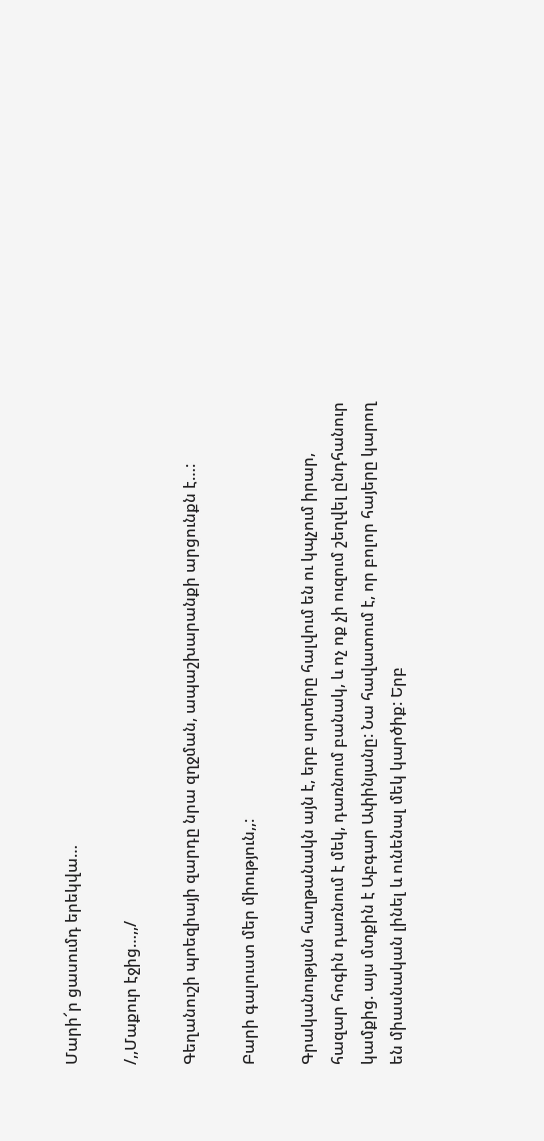Մարի՜ր ցասումդ երեկվա…

/,,Մաքուր էջից…,,/

Գեղանուշի պոեզիայի զարդը նրա զղջման, ապաշխարանքի արցունքն է…:

Բարի գալուստ մեր միություն,,:

Գրականության հաղթանակն այն է, երբ սրտերը հալվում են ու կպչում իրար, հազար հոգին դառնում է մեկ, դառնում բանակ, և ոչ ոք չի ուզում շեղվել ընդհանուր կամքից. այս մտքին է Աբգար Ափինյանը: Նա հավատում է, որ բոլոր հայերը կարող են միասնական լինել և ունենալ մեկ կարծիք: Երբ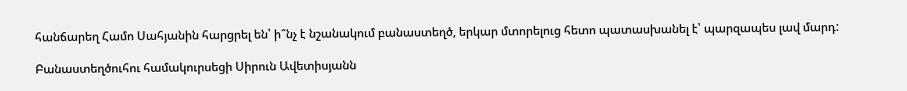հանճարեղ Համո Սահյանին հարցրել են՝ ի՞նչ է նշանակում բանաստեղծ, երկար մտորելուց հետո պատասխանել է՝ պարզապես լավ մարդ:

Բանաստեղծուհու համակուրսեցի Սիրուն Ավետիսյանն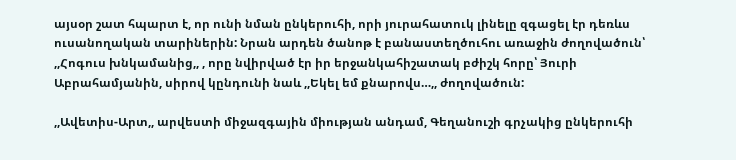այսօր շատ հպարտ է, որ ունի նման ընկերուհի, որի յուրահատուկ լինելը զգացել էր դեռևս ուսանողական տարիներին: Նրան արդեն ծանոթ է բանաստեղծուհու առաջին ժողովածուն՝ ,,Հոգուս խնկամանից,, , որը նվիրված էր իր երջանկահիշատակ բժիշկ հորը՝ Յուրի Աբրահամյանին, սիրով կընդունի նաև ,,Եկել եմ քնարովս…,, ժողովածուն:

,,Ավետիս-Արտ,, արվեստի միջազգային միության անդամ, Գեղանուշի գրչակից ընկերուհի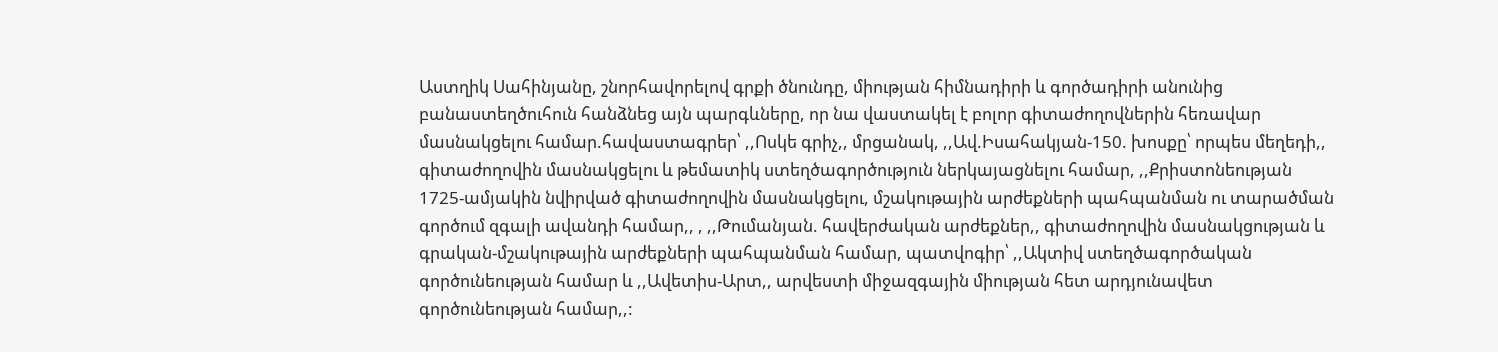Աստղիկ Սահինյանը, շնորհավորելով գրքի ծնունդը, միության հիմնադիրի և գործադիրի անունից բանաստեղծուհուն հանձնեց այն պարգևները, որ նա վաստակել է բոլոր գիտաժողովներին հեռավար մասնակցելու համար.հավաստագրեր՝ ,,Ոսկե գրիչ,, մրցանակ, ,,Ավ.Իսահակյան-150. խոսքը՝ որպես մեղեդի,, գիտաժողովին մասնակցելու և թեմատիկ ստեղծագործություն ներկայացնելու համար, ,,Քրիստոնեության 1725-ամյակին նվիրված գիտաժողովին մասնակցելու, մշակութային արժեքների պահպանման ու տարածման գործում զգալի ավանդի համար,, , ,,Թումանյան. հավերժական արժեքներ,, գիտաժողովին մասնակցության և գրական-մշակութային արժեքների պահպանման համար, պատվոգիր՝ ,,Ակտիվ ստեղծագործական գործունեության համար և ,,Ավետիս-Արտ,, արվեստի միջազգային միության հետ արդյունավետ գործունեության համար,,: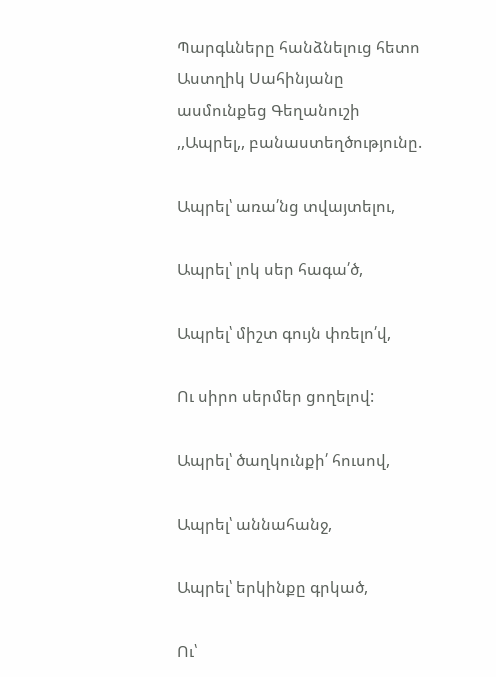Պարգևները հանձնելուց հետո Աստղիկ Սահինյանը ասմունքեց Գեղանուշի ,,Ապրել,, բանաստեղծությունը.

Ապրել՝ առա՛նց տվայտելու,

Ապրել՝ լոկ սեր հագա՛ծ,

Ապրել՝ միշտ գույն փռելո՛վ,

Ու սիրո սերմեր ցողելով:

Ապրել՝ ծաղկունքի՛ հուսով,

Ապրել՝ աննահանջ,

Ապրել՝ երկինքը գրկած,

Ու՝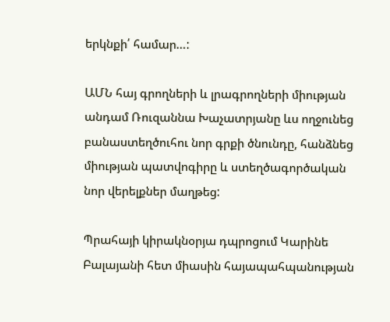երկնքի՛ համար…:

ԱՄՆ հայ գրողների և լրագրողների միության անդամ Ռուզաննա Խաչատրյանը ևս ողջունեց բանաստեղծուհու նոր գրքի ծնունդը, հանձնեց միության պատվոգիրը և ստեղծագործական նոր վերելքներ մաղթեց:

Պրահայի կիրակնօրյա դպրոցում Կարինե Բալայանի հետ միասին հայապահպանության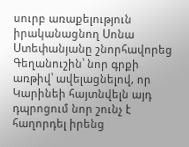սուրբ առաքելություն իրականացնող Սոնա Ստեփանյանը շնորհավորեց Գեղանուշին՝ նոր գրքի առթիվ՝ ավելացնելով, որ Կարինեի հայտնվելն այդ դպրոցում նոր շունչ է հաղորդել իրենց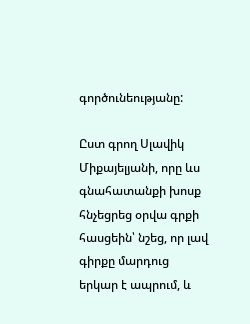գործունեությանը:

Ըստ գրող Սլավիկ Միքայելյանի, որը ևս գնահատանքի խոսք հնչեցրեց օրվա գրքի հասցեին՝ նշեց, որ լավ գիրքը մարդուց երկար է ապրում, և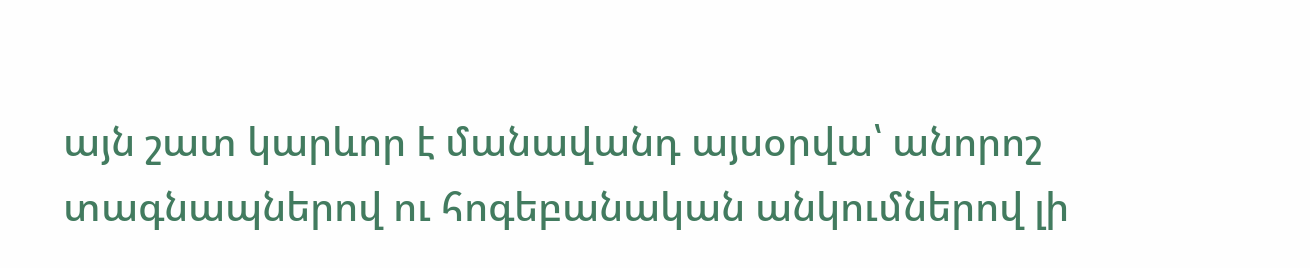այն շատ կարևոր է մանավանդ այսօրվա՝ անորոշ տագնապներով ու հոգեբանական անկումներով լի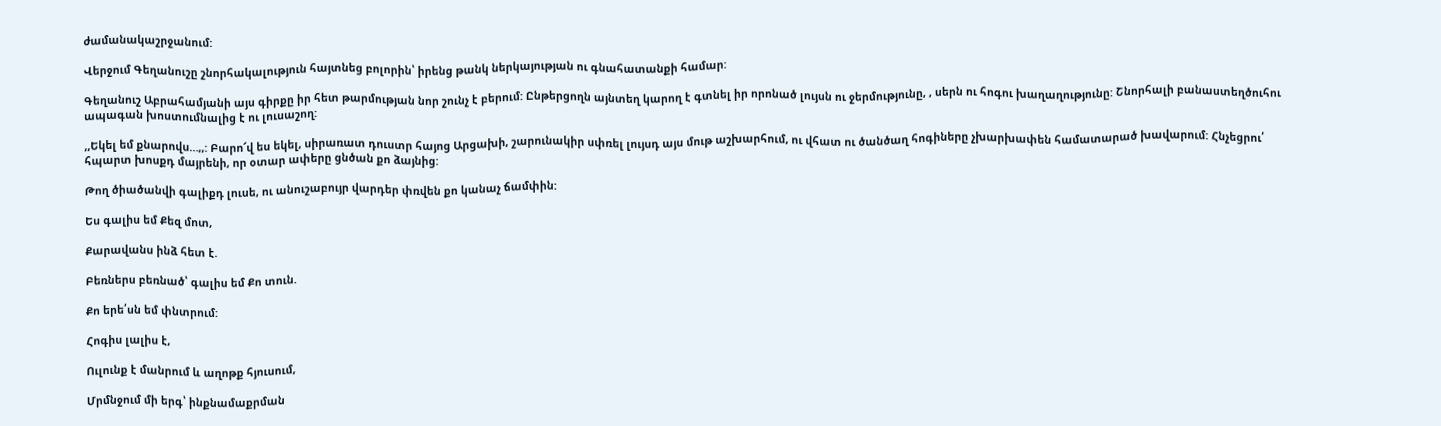ժամանակաշրջանում:

Վերջում Գեղանուշը շնորհակալություն հայտնեց բոլորին՝ իրենց թանկ ներկայության ու գնահատանքի համար:

Գեղանուշ Աբրահամյանի այս գիրքը իր հետ թարմության նոր շունչ է բերում: Ընթերցողն այնտեղ կարող է գտնել իր որոնած լույսն ու ջերմությունը, , սերն ու հոգու խաղաղությունը: Շնորհալի բանաստեղծուհու ապագան խոստումնալից է ու լուսաշող:

,,Եկել եմ քնարովս…,,: Բարո՜վ ես եկել, սիրառատ դուստր հայոց Արցախի, շարունակիր սփռել լույսդ այս մութ աշխարհում, ու վհատ ու ծանծաղ հոգիները չխարխափեն համատարած խավարում: Հնչեցրու՛ հպարտ խոսքդ մայրենի, որ օտար ափերը ցնծան քո ձայնից:

Թող ծիածանվի գալիքդ լուսե, ու անուշաբույր վարդեր փռվեն քո կանաչ ճամփին:

Ես գալիս եմ Քեզ մոտ,

Քարավանս ինձ հետ է.

Բեռներս բեռնած՝ գալիս եմ Քո տուն.

Քո երե՛սն եմ փնտրում:

Հոգիս լալիս է,

Ուլունք է մանրում և աղոթք հյուսում,

Մրմնջում մի երգ՝ ինքնամաքրման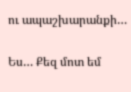ու ապաշխարանքի…

Ես… Քեզ մոտ եմ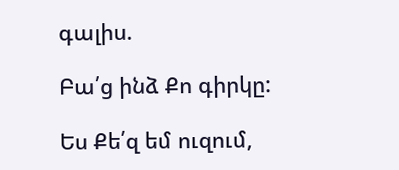գալիս.

Բա՛ց ինձ Քո գիրկը:

Ես Քե՛զ եմ ուզում,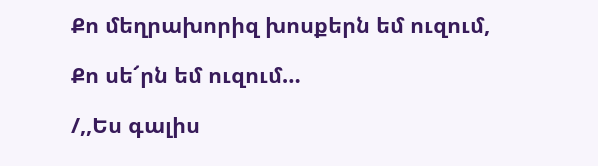Քո մեղրախորիզ խոսքերն եմ ուզում,

Քո սե՜րն եմ ուզում…

/,,Ես գալիս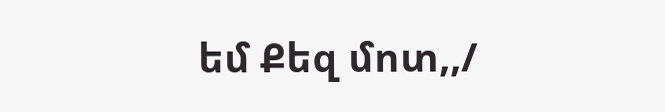եմ Քեզ մոտ,,/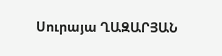Սուրայա ՂԱԶԱՐՅԱՆ